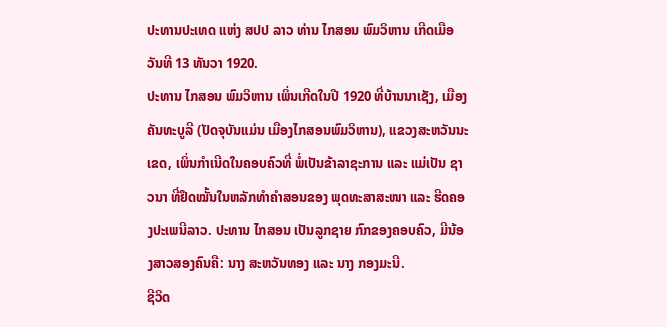ປະທານປະເທດ ແຫ່ງ ສປປ ລາວ ທ່ານ ໄກສອນ ພົມວິຫານ ເກີດເມືອວັນທີ 13 ທັນວາ 1920.
ປະທານ ໄກສອນ ພົມວິຫານ ເພິ່ນເກີດໃນປີ 1920 ທີ່ບ້ານນາເຊັງ, ເມືອງຄັນທະບູລີ (ປັດຈຸບັນແມ່ນ ເມືອງໄກສອນພົມວິຫານ), ແຂວງສະຫວັນນະເຂດ, ເພິ່ນກຳເນີດໃນຄອບຄົວທີ່ ພໍ່ເປັນຂ້າລາຊະການ ແລະ ແມ່ເປັນ ຊາວນາ ທີ່ຢຶດໝັ້ນໃນຫລັກທຳຄຳສອນຂອງ ພຸດທະສາສະໜາ ແລະ ຮີດຄອງປະເພນີລາວ. ປະທານ ໄກສອນ ເປັນລູກຊາຍ ກົກຂອງຄອບຄົວ, ມີນ້ອງສາວສອງຄົນຄື: ນາງ ສະຫວັນທອງ ແລະ ນາງ ກອງມະນີ.
ຊີວິດ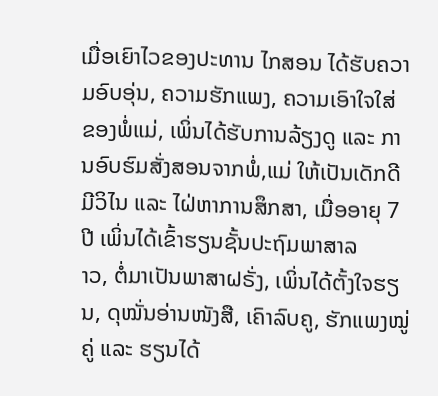ເມື່ອເຍົາໄວຂອງປະທານ ໄກສອນ ໄດ້ຮັບຄວາມອົບອຸ່ນ, ຄວາມຮັກແພງ, ຄວາມເອົາໃຈໃສ່ ຂອງພໍ່ແມ່, ເພິ່ນໄດ້ຮັບການລ້ຽງດູ ແລະ ການອົບຮົມສັ່ງສອນຈາກພໍ່,ແມ່ ໃຫ້ເປັນເດັກດີ ມີວິໄນ ແລະ ໄຝ່ຫາການສຶກສາ, ເມື່ອອາຍຸ 7 ປີ ເພິ່ນໄດ້ເຂົ້າຮຽນຊັ້ນປະຖົມພາສາລ
າວ, ຕໍ່ມາເປັນພາສາຝຣັ່ງ, ເພິ່ນໄດ້ຕັ້ງໃຈຮຽນ, ດຸໝັ່ນອ່ານໜັງສື, ເຄົາລົບຄູ, ຮັກແພງໝູ່ຄູ່ ແລະ ຮຽນໄດ້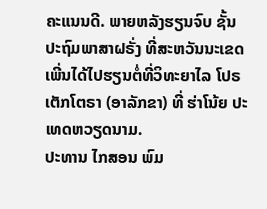ຄະແນນດີ. ພາຍຫລັງຮຽນຈົບ ຊັ້ນປະຖົມພາສາຝຣັ່ງ ທີ່ສະຫວັນນະເຂດ ເພີ່ນໄດ້ໄປຮຽນຕໍ່ທີ່ວິທະຍາໄລ ໂປຣເຕັກໂຕຣາ (ອາລັກຂາ) ທີ່ ຮ່າໂນ້ຍ ປະເທດຫວຽດນາມ.
ປະທານ ໄກສອນ ພົມ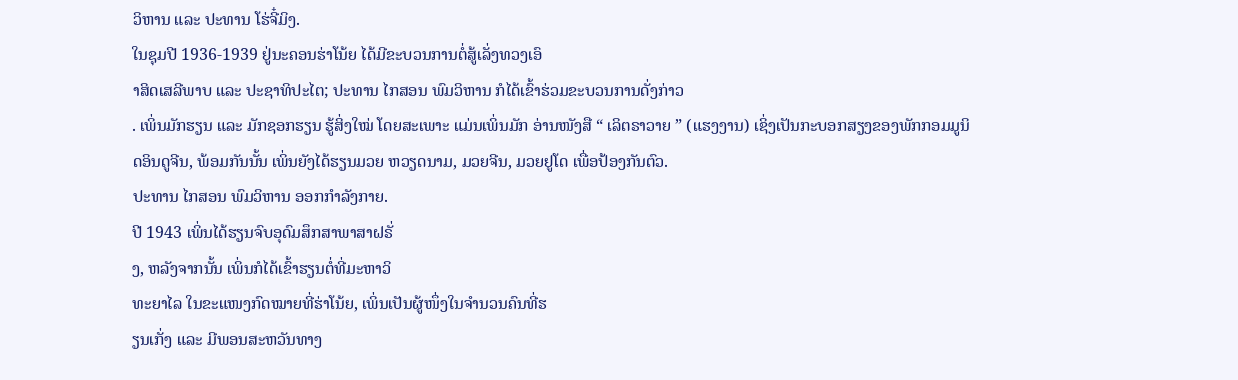ວິຫານ ແລະ ປະທານ ໂຮ່ຈີ໋ມິງ.
ໃນຊຸມປີ 1936-1939 ຢູ່ນະຄອນຮ່າໂນ້ຍ ໄດ້ມີຂະບວນການຕໍ່ສູ້ເລັ່ງທວງເອົ
າສິດເສລີພາບ ແລະ ປະຊາທິປະໄຕ; ປະທານ ໄກສອນ ພົມວິຫານ ກໍໄດ້ເຂົ້າຮ່ວມຂະບວນການດັ່ງກ່າວ
. ເພິ່ນມັກຮຽນ ແລະ ມັກຊອກຮຽນ ຮູ້ສິ່ງໃໝ່ ໂດຍສະເພາະ ແມ່ນເພິ່ນມັກ ອ່ານໜັງສື “ ເລິຕຣາວາຍ ” (ແຮງງານ) ເຊິ່ງເປັນກະບອກສຽງຂອງພັກກອມມູນິ
ດອິນດູຈີນ, ພ້ອມກັນນັ້ນ ເພິ່ນຍັງໄດ້ຮຽນມວຍ ຫວຽດນາມ, ມວຍຈີນ, ມວຍຢູໂດ ເພື່ອປ້ອງກັນຕົວ.
ປະທານ ໄກສອນ ພົມວິຫານ ອອກກຳລັງກາຍ.
ປີ 1943 ເພິ່ນໄດ້ຮຽນຈົບອຸດົມສຶກສາພາສາຝຣັ່
ງ, ຫລັງຈາກນັ້ນ ເພິ່ນກໍໄດ້ເຂົ້າຮຽນຕໍ່ທີ່ມະຫາວິ
ທະຍາໄລ ໃນຂະແໜງກົດໝາຍທີ່ຮ່າໂນ້ຍ, ເພິ່ນເປັນຜູ້ໜຶ່ງໃນຈຳນວນຄົນທີ່ຮ
ຽນເກັ່ງ ແລະ ມີພອນສະຫວັນທາງ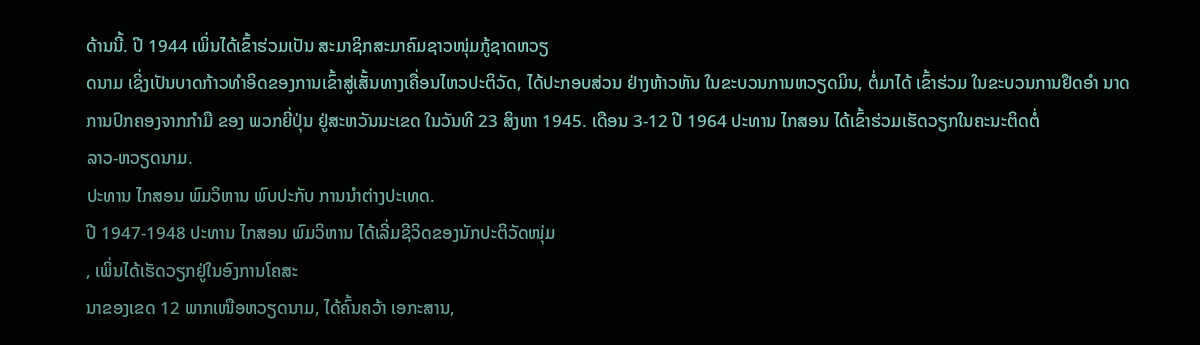ດ້ານນີ້. ປີ 1944 ເພິ່ນໄດ້ເຂົ້າຮ່ວມເປັນ ສະມາຊິກສະມາຄົມຊາວໜຸ່ມກູ້ຊາດຫວຽ
ດນາມ ເຊິ່ງເປັນບາດກ້າວທຳອິດຂອງການເຂົ້າສູ່ເສັ້ນທາງເຄື່ອນໄຫວປະຕິວັດ, ໄດ້ປະກອບສ່ວນ ຢ່າງຫ້າວຫັນ ໃນຂະບວນການຫວຽດມິນ, ຕໍ່ມາໄດ້ ເຂົ້າຮ່ວມ ໃນຂະບວນການຢຶດອຳ ນາດການປົກຄອງຈາກກຳມື ຂອງ ພວກຍີ່ປຸ່ນ ຢູ່ສະຫວັນນະເຂດ ໃນວັນທີ 23 ສິງຫາ 1945. ເດືອນ 3-12 ປີ 1964 ປະທານ ໄກສອນ ໄດ້ເຂົ້າຮ່ວມເຮັດວຽກໃນຄະນະຕິດຕໍ່
ລາວ-ຫວຽດນາມ.
ປະທານ ໄກສອນ ພົມວິຫານ ພົບປະກັບ ການນຳຕ່າງປະເທດ.
ປີ 1947-1948 ປະທານ ໄກສອນ ພົມວິຫານ ໄດ້ເລີ່ມຊີວິດຂອງນັກປະຕິວັດໜຸ່ມ
, ເພິ່ນໄດ້ເຮັດວຽກຢູ່ໃນອົງການໂຄສະ
ນາຂອງເຂດ 12 ພາກເໜືອຫວຽດນາມ, ໄດ້ຄົ້ນຄວ້າ ເອກະສານ,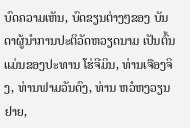ບົດຄວາມເຫັນ, ບົດຂຽນຕ່າງໆຂອງ ບັນດາຜູ້ນຳການປະຕິວັດຫວຽດນາມ ເປັນຕົ້ນ ແມ່ນຂອງປະທານ ໂຮ່ຈີມິນ, ທ່ານເຈືອງຈິງ, ທ່ານຟາມວັນດົງ, ທ່ານ ຫວໍຫງວຽນຢາຍ,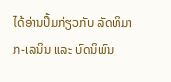ໄດ້ອ່ານປຶ້ມກ່ຽວກັບ ລັດທິມາກ-ເລນິນ ແລະ ບົດນິພົນ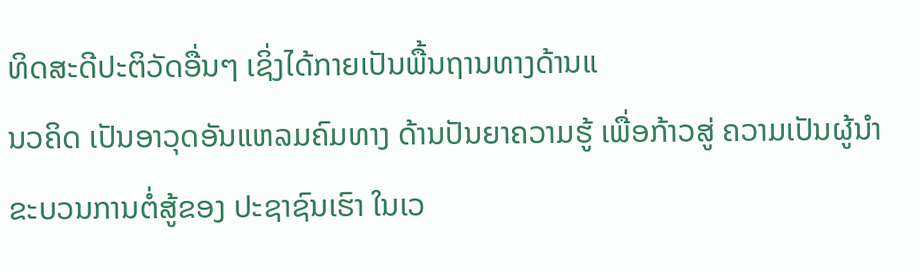ທິດສະດີປະຕິວັດອື່ນໆ ເຊິ່ງໄດ້ກາຍເປັນພື້ນຖານທາງດ້ານແ
ນວຄິດ ເປັນອາວຸດອັນແຫລມຄົມທາງ ດ້ານປັນຍາຄວາມຮູ້ ເພື່ອກ້າວສູ່ ຄວາມເປັນຜູ້ນຳ ຂະບວນການຕໍ່ສູ້ຂອງ ປະຊາຊົນເຮົາ ໃນເວ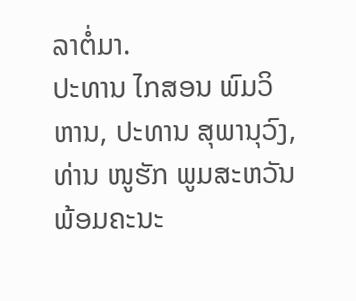ລາຕໍ່ມາ.
ປະທານ ໄກສອນ ພົມວິຫານ, ປະທານ ສຸພານຸວົງ, ທ່ານ ໜູຮັກ ພູມສະຫວັນ ພ້ອມຄະນະ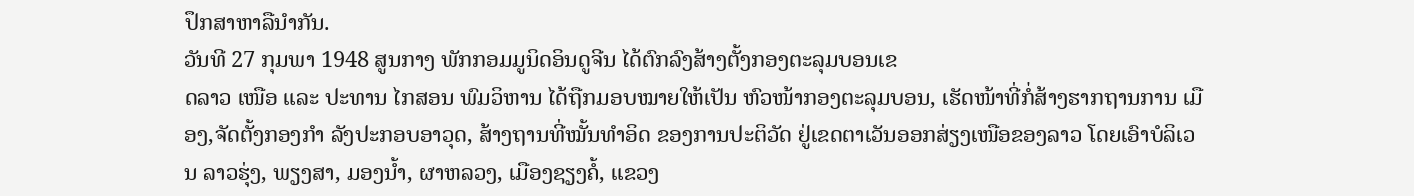ປຶກສາຫາລືນຳກັນ.
ວັນທີ 27 ກຸມພາ 1948 ສູນກາງ ພັກກອມມູນິດອິນດູຈີນ ໄດ້ຕົກລົງສ້າງຕັ້ງກອງຕະລຸມບອນເຂ
ດລາວ ເໜືອ ແລະ ປະທານ ໄກສອນ ພົມວິຫານ ໄດ້ຖືກມອບໝາຍໃຫ້ເປັນ ຫົວໜ້າກອງຕະລຸມບອນ, ເຮັດໜ້າທີ່ກໍ່ສ້າງຮາກຖານການ ເມືອງ,ຈັດຕັ້ງກອງກຳ ລັງປະກອບອາວຸດ, ສ້າງຖານທີ່ໝັ້ນທຳອິດ ຂອງການປະຕິວັດ ຢູ່ເຂດຕາເວັນອອກສ່ຽງເໜືອຂອງລາວ ໂດຍເອົາບໍລິເວນ ລາວຮຸ່ງ, ພຽງສາ, ມອງນ້ຳ, ຜາຫລວງ, ເມືອງຊຽງຄໍ້, ແຂວງ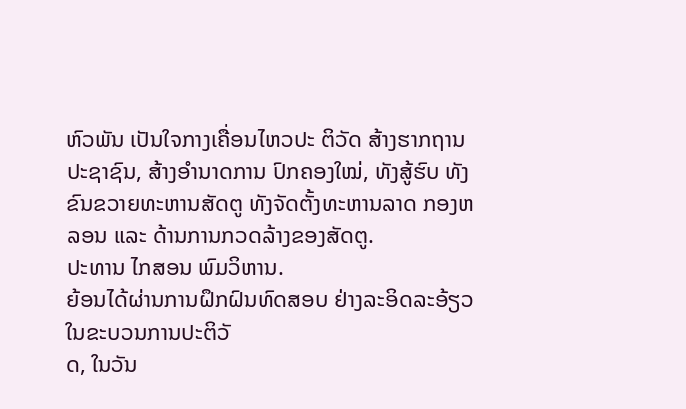ຫົວພັນ ເປັນໃຈກາງເຄື່ອນໄຫວປະ ຕິວັດ ສ້າງຮາກຖານປະຊາຊົນ, ສ້າງອຳນາດການ ປົກຄອງໃໝ່, ທັງສູ້ຮົບ ທັງຂົນຂວາຍທະຫານສັດຕູ ທັງຈັດຕັ້ງທະຫານລາດ ກອງຫລອນ ແລະ ດ້ານການກວດລ້າງຂອງສັດຕູ.
ປະທານ ໄກສອນ ພົມວິຫານ.
ຍ້ອນໄດ້ຜ່ານການຝຶກຝົນທົດສອບ ຢ່າງລະອິດລະອ້ຽວໃນຂະບວນການປະຕິວັ
ດ, ໃນວັນ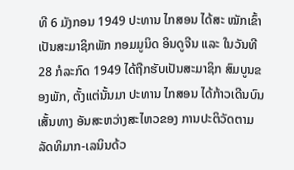ທີ 6 ມັງກອນ 1949 ປະທານ ໄກສອນ ໄດ້ສະ ໝັກເຂົ້າເປັນສະມາຊິກພັກ ກອມມູນິດ ອິນດູຈີນ ແລະ ໃນວັນທີ 28 ກໍລະກົດ 1949 ໄດ້ຖືກຮັບເປັນສະມາຊິກ ສົມບູນຂອງພັກ, ຕັ້ງແຕ່ນັ້ນມາ ປະທານ ໄກສອນ ໄດ້ກ້າວເດີນບົນເສັ້ນທາງ ອັນສະຫວ່າງສະໄຫວຂອງ ການປະຕິວັດຕາມລັດທິມາກ-ເລນິນດ້ວ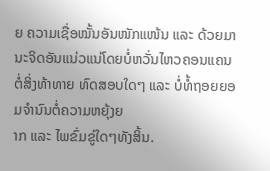ຍ ຄວາມເຊື່ອໝັ້ນອັນໜັກແໜ້ນ ແລະ ດ້ວຍມານະຈິດອັນແນ່ວແນ່ໂດຍບໍ່ຫວັ່ນໄຫວຄອນແຄນຕໍ່ສິ່ງທ້າທາຍ ທົດສອບໃດໆ ແລະ ບໍ່ທໍ້ຖອຍຍອມຈຳນົນຕໍ່ຄວາມຫຍຸ້ງຍ
າກ ແລະ ໄພຂົ່ມຂູ່ໃດໆທັງສິ້ນ.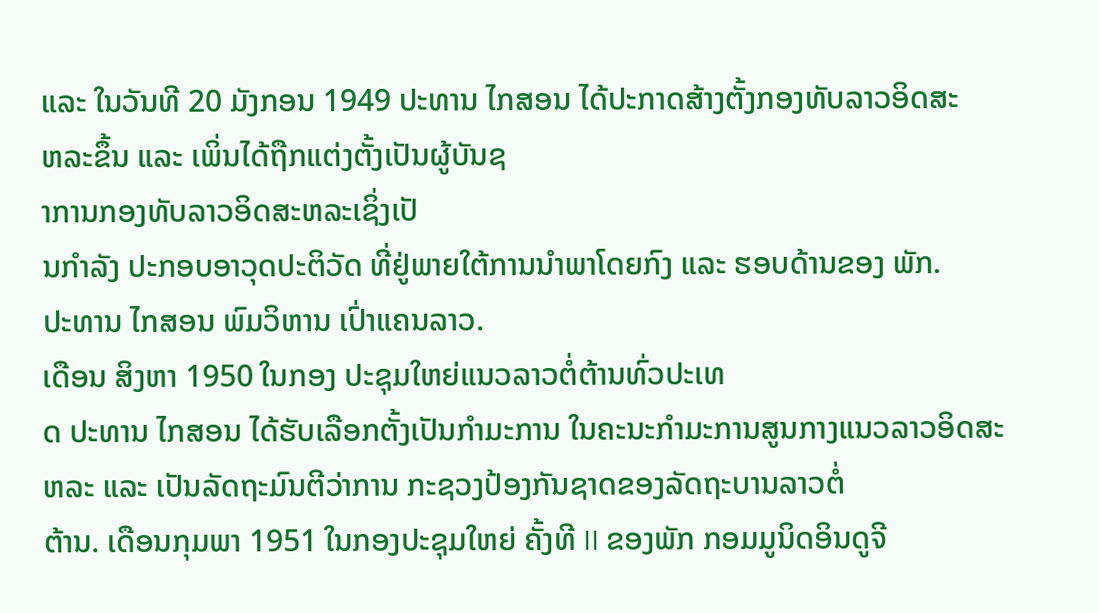ແລະ ໃນວັນທີ 20 ມັງກອນ 1949 ປະທານ ໄກສອນ ໄດ້ປະກາດສ້າງຕັ້ງກອງທັບລາວອິດສະ
ຫລະຂຶ້ນ ແລະ ເພິ່ນໄດ້ຖືກແຕ່ງຕັ້ງເປັນຜູ້ບັນຊ
າການກອງທັບລາວອິດສະຫລະເຊິ່ງເປັ
ນກຳລັງ ປະກອບອາວຸດປະຕິວັດ ທີ່ຢູ່ພາຍໃຕ້ການນຳພາໂດຍກົງ ແລະ ຮອບດ້ານຂອງ ພັກ.
ປະທານ ໄກສອນ ພົມວິຫານ ເປົ່າແຄນລາວ.
ເດືອນ ສິງຫາ 1950 ໃນກອງ ປະຊຸມໃຫຍ່ແນວລາວຕໍ່ຕ້ານທົ່ວປະເທ
ດ ປະທານ ໄກສອນ ໄດ້ຮັບເລືອກຕັ້ງເປັນກຳມະການ ໃນຄະນະກຳມະການສູນກາງແນວລາວອິດສະ
ຫລະ ແລະ ເປັນລັດຖະມົນຕີວ່າການ ກະຊວງປ້ອງກັນຊາດຂອງລັດຖະບານລາວຕໍ່
ຕ້ານ. ເດືອນກຸມພາ 1951 ໃນກອງປະຊຸມໃຫຍ່ ຄັ້ງທີ II ຂອງພັກ ກອມມູນິດອິນດູຈີ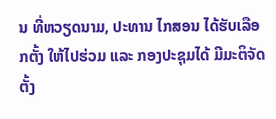ນ ທີ່ຫວຽດນາມ, ປະທານ ໄກສອນ ໄດ້ຮັບເລືອກຕັ້ງ ໃຫ້ໄປຮ່ວມ ແລະ ກອງປະຊຸມໄດ້ ມີມະຕິຈັດຕັ້ງ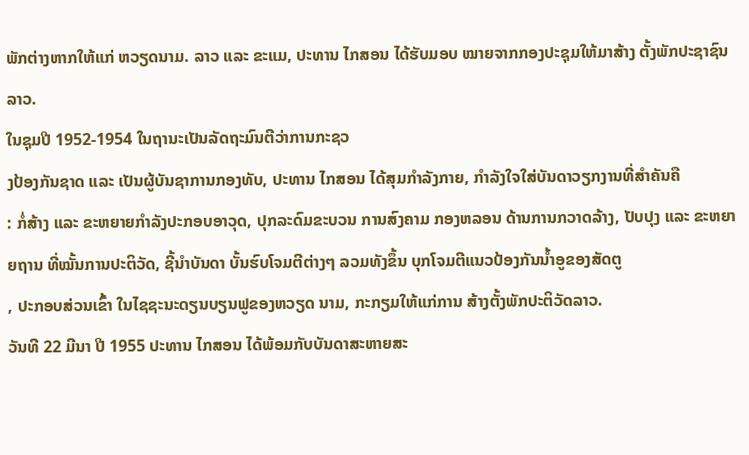ພັກຕ່າງຫາກໃຫ້ແກ່ ຫວຽດນາມ. ລາວ ແລະ ຂະແມ, ປະທານ ໄກສອນ ໄດ້ຮັບມອບ ໝາຍຈາກກອງປະຊຸມໃຫ້ມາສ້າງ ຕັ້ງພັກປະຊາຊົນລາວ.
ໃນຊຸມປີ 1952-1954 ໃນຖານະເປັນລັດຖະມົນຕີວ່າການກະຊວ
ງປ້ອງກັນຊາດ ແລະ ເປັນຜູ້ບັນຊາການກອງທັບ, ປະທານ ໄກສອນ ໄດ້ສຸມກຳລັງກາຍ, ກຳລັງໃຈໃສ່ບັນດາວຽກງານທີ່ສຳຄັນຄື
: ກໍ່ສ້າງ ແລະ ຂະຫຍາຍກຳລັງປະກອບອາວຸດ, ປຸກລະດົມຂະບວນ ການສົງຄາມ ກອງຫລອນ ດ້ານການກວາດລ້າງ, ປັບປຸງ ແລະ ຂະຫຍາຍຖານ ທີ່ໝັ້ນການປະຕິວັດ, ຊີ້ນຳບັນດາ ບັ້ນຮົບໂຈມຕີຕ່າງໆ ລວມທັງຂຶ້ນ ບຸກໂຈມຕີແນວປ້ອງກັນນ້ຳອູຂອງສັດຕູ
, ປະກອບສ່ວນເຂົ້າ ໃນໄຊຊະນະດຽນບຽນຟູຂອງຫວຽດ ນາມ, ກະກຽມໃຫ້ແກ່ການ ສ້າງຕັ້ງພັກປະຕິວັດລາວ.
ວັນທີ 22 ມີນາ ປີ 1955 ປະທານ ໄກສອນ ໄດ້ພ້ອມກັບບັນດາສະຫາຍສະ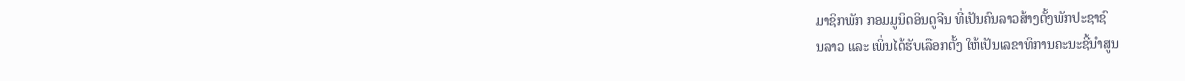ມາຊິກພັກ ກອມມູນິດອິນດູຈີນ ທີ່ເປັນຄົນລາວສ້າງຕັ້ງພັກປະຊາຊົ
ນລາວ ແລະ ເພິ່ນໄດ້ຮັບເລືອກຕັ້ງ ໃຫ້ເປັນເລຂາທິການຄະນະຊີ້ນຳສູນ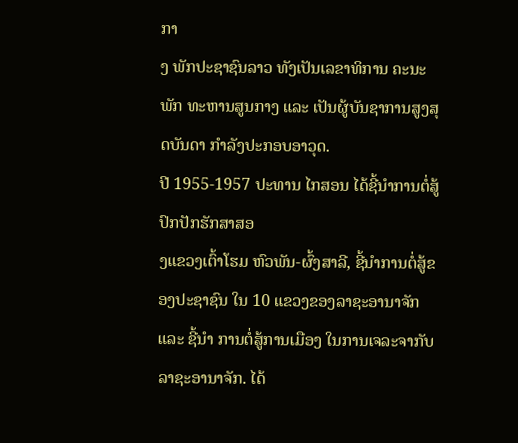ກາ
ງ ພັກປະຊາຊົນລາວ ທັງເປັນເລຂາທິການ ຄະນະພັກ ທະຫານສູນກາງ ແລະ ເປັນຜູ້ບັນຊາການສູງສຸດບັນດາ ກຳລັງປະກອບອາວຸດ.
ປີ 1955-1957 ປະທານ ໄກສອນ ໄດ້ຊີ້ນຳການຕໍ່ສູ້ປົກປັກຮັກສາສອ
ງແຂວງເຕົ້າໂຮມ ຫົວພັນ-ຜົ້ງສາລີ, ຊີ້ນຳການຕໍ່ສູ້ຂອງປະຊາຊົນ ໃນ 10 ແຂວງຂອງລາຊະອານາຈັກ ແລະ ຊີ້ນຳ ການຕໍ່ສູ້ການເມືອງ ໃນການເຈລະຈາກັບລາຊະອານາຈັກ. ໄດ້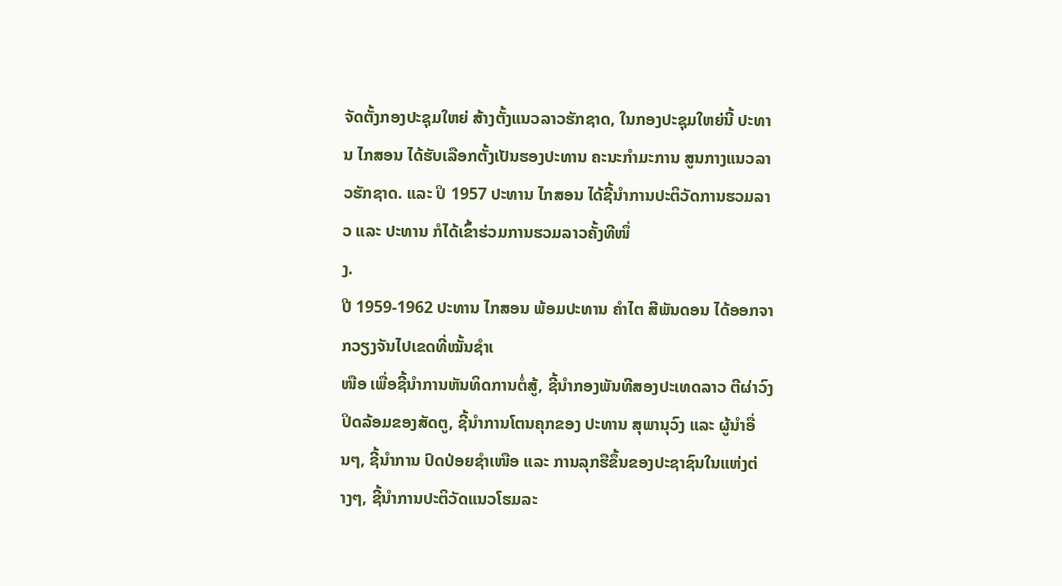ຈັດຕັ້ງກອງປະຊຸມໃຫຍ່ ສ້າງຕັ້ງແນວລາວຮັກຊາດ, ໃນກອງປະຊຸມໃຫຍ່ນີ້ ປະທານ ໄກສອນ ໄດ້ຮັບເລືອກຕັ້ງເປັນຮອງປະທານ ຄະນະກຳມະການ ສູນກາງແນວລາວຮັກຊາດ. ແລະ ປິ 1957 ປະທານ ໄກສອນ ໄດ້ຊີ້ນຳການປະຕິວັດການຮວມລາວ ແລະ ປະທານ ກໍໄດ້ເຂົ້າຮ່ວມການຮວມລາວຄັ້ງທີໜຶ່
ງ.
ປີ 1959-1962 ປະທານ ໄກສອນ ພ້ອມປະທານ ຄຳໄຕ ສີພັນດອນ ໄດ້ອອກຈາກວຽງຈັນໄປເຂດທີ່ໝັ້ນຊຳເ
ໜືອ ເພື່ອຊີ້ນຳການຫັນທິດການຕໍ່ສູ້, ຊີ້ນຳກອງພັນທີສອງປະເທດລາວ ຕີຜ່າວົງປິດລ້ອມຂອງສັດຕູ, ຊີ້ນຳການໂຕນຄຸກຂອງ ປະທານ ສຸພານຸວົງ ແລະ ຜູ້ນຳອື່ນໆ, ຊີ້ນຳການ ປົດປ່ອຍຊຳເໜືອ ແລະ ການລຸກຮືຂຶ້ນຂອງປະຊາຊົນໃນແຫ່ງຕ່
າງໆ, ຊີ້ນຳການປະຕິວັດແນວໂຮມລະ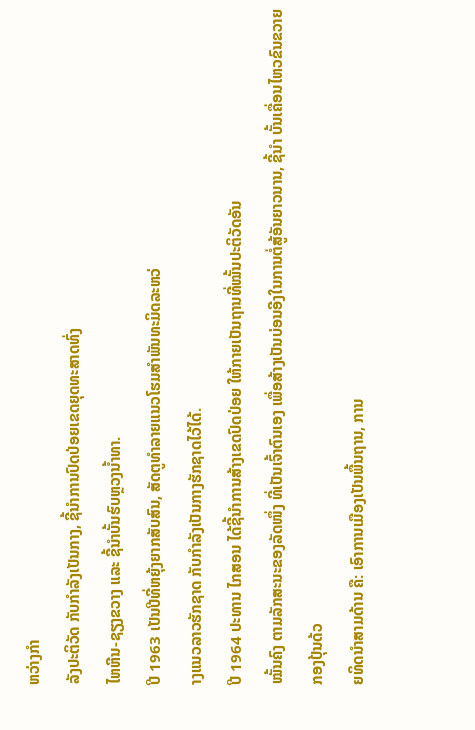ຫວ່າງກຳ
ລັງປະຕິວັດ ກັບກຳລັງເປັນກາງ, ຊີ້ນຳການປົດປ່ອຍເຂດຍຸດທະສາດທົ່ງ
ໄຫຫີນ-ຊຽງຂວາງ ແລະ ຊີ້ນຳບັ້ນຮົບຫຼວງນ້ຳທາ.
ປີ 1963 ເປັນປີທີ່ຫຍຸ້ງຍາກສັບສົນ, ສັດຕູທຳລາຍແນວໂຮມສຳພັນທະມິດລະຫວ່
າງແນວລາວຮັກຊາດ ກັບກຳລັງເປັນກາງຮັກຊາດໄວ້ໄດ້.
ປີ 1964 ປະທານ ໄກສອນ ໄດ້ຊີ້ນຳການສ້າງເຂດປົດປ່ອຍ ໃຫ້ກາຍເປັນຖານທີ່ໝັ້ນປະຕິວັດອັນ
ໝັ້ນຄົງ ຕາມລັກສະນະຂອງລັດໜຶ່ງ ທີ່ເປັນເຈົ້າຕົນເອງ ເພື່ອສ້າງເປັນບ່ອນອີງໃນການຕໍ່ສູ້ອັນຍາວນານ, ຊີ້ນຳ ບັ້ນເຄື່ອນໄຫວຂົນຂວາຍກອງປຸ້ນດ້ວ
ຍທິດນຳສາມດ້ານ ຄື: ເອົາການເມືອງເປັນພື້ນຖານ, ການ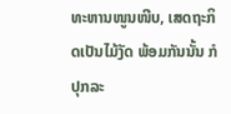ທະຫານໜູນໜີບ, ເສດຖະກິດເປັນໄມ້ງັດ ພ້ອມກັນນັ້ນ ກໍປຸກລະ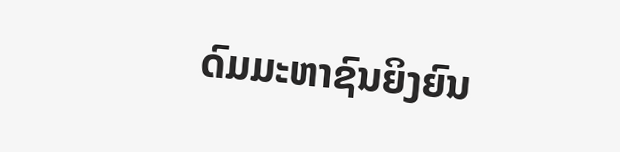ດົມມະຫາຊົນຍິງຍົນ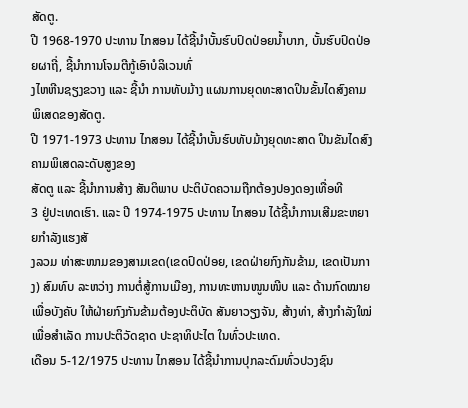ສັດຕູ.
ປີ 1968-1970 ປະທານ ໄກສອນ ໄດ້ຊີ້ນຳບັ້ນຮົບປົດປ່ອຍນ້ຳບາກ, ບັ້ນຮົບປົດປ່ອຍຜາຖີ່, ຊີ້ນຳການໂຈມຕີກູ້ເອົາບໍລິເວນທົ່
ງໄຫຫີນຊຽງຂວາງ ແລະ ຊີ້ນຳ ການທັບມ້າງ ແຜນການຍຸດທະສາດປິນຂັ້ນໄດສົງຄາມ ພິເສດຂອງສັດຕູ.
ປີ 1971-1973 ປະທານ ໄກສອນ ໄດ້ຊີ້ນຳບັ້ນຮົບທັບມ້າງຍຸດທະສາດ ປິນຂັນໄດສົງຄາມພິເສດລະດັບສູງຂອງ
ສັດຕູ ແລະ ຊີ້ນຳການສ້າງ ສັນຕິພາບ ປະຕິບັດຄວາມຖືກຕ້ອງປອງດອງເທື່ອທີ
3 ຢູ່ປະເທດເຮົາ. ແລະ ປີ 1974-1975 ປະທານ ໄກສອນ ໄດ້ຊີ້ນຳການເສີມຂະຫຍາຍກຳລັງແຮງສັ
ງລວມ ທ່າສະໜາມຂອງສາມເຂດ(ເຂດປົດປ່ອຍ, ເຂດຝ່າຍກົງກັນຂ້າມ, ເຂດເປັນກາງ) ສົມທົບ ລະຫວ່າງ ການຕໍ່ສູ້ການເມືອງ, ການທະຫານໜູນໜີບ ແລະ ດ້ານກົດໝາຍ ເພື່ອບັງຄັບ ໃຫ້ຝ່າຍກົງກັນຂ້າມຕ້ອງປະຕິບັດ ສັນຍາວຽງຈັນ, ສ້າງທ່າ, ສ້າງກຳລັງໃໝ່ເພື່ອສຳເລັດ ການປະຕິວັດຊາດ ປະຊາທິປະໄຕ ໃນທົ່ວປະເທດ.
ເດືອນ 5-12/1975 ປະທານ ໄກສອນ ໄດ້ຊີ້ນຳການປຸກລະດົມທົ່ວປວງຊົນ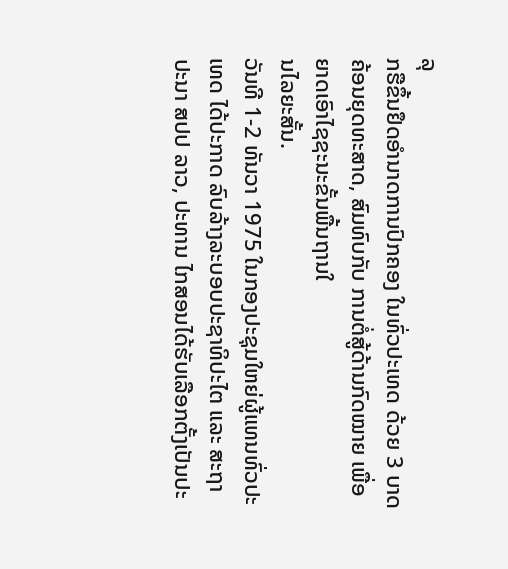ລຸ
ກຮືຂຶ້ນຢຶດອຳນາດການປົກຄອງ ໃນທົ່ວປະເທດ ດ້ວຍ 3 ບາດຄ້ອນຍຸດທະສາດ, ສົມທົບກັບ ການຕໍ່ສູ້ດ້ານກົດໝາຍ ເພື່ອຍາດເອົາໄຊຊະນະຂັ້ນພື້ນຖານໃ
ນໄລຍະສັ້ນ.
ວັນທີ 1-2 ທັນວາ 1975 ໃນກອງປະຊຸມໃຫຍ່ຜູ້ແທນທົ່ວປະເທດ ໄດ້ປະກາດ ລົບລ້າງລະບອບປະຊາທິປະໄຕ ແລະ ສະຖາປະນາ ສປປ ລາວ, ປະທານ ໄກສອນໄດ້ຮັບເລືອກຕັ້ງເປັນປະ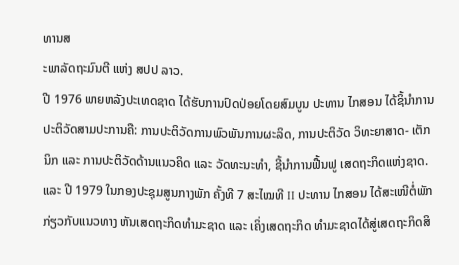ທານສ
ະພາລັດຖະມົນຕີ ແຫ່ງ ສປປ ລາວ.
ປີ 1976 ພາຍຫລັງປະເທດຊາດ ໄດ້ຮັບການປົດປ່ອຍໂດຍສົມບູນ ປະທານ ໄກສອນ ໄດ້ຊິ້ນຳການປະຕິວັດສາມປະການຄື: ການປະຕິວັດການພົວພັນການຜະລິດ, ການປະຕິວັດ ວິທະຍາສາດ- ເຕັກນິກ ແລະ ການປະຕິວັດດ້ານແນວຄິດ ແລະ ວັດທະນະທຳ, ຊີ້ນຳການຟື້ນຟູ ເສດຖະກິດແຫ່ງຊາດ. ແລະ ປີ 1979 ໃນກອງປະຊຸມສູນກາງພັກ ຄັ້ງທີ 7 ສະໄໝທີ II ປະທານ ໄກສອນ ໄດ້ສະເໜີຕໍ່ພັກ ກ່ຽວກັບແນວທາງ ຫັນເສດຖະກິດທຳມະຊາດ ແລະ ເຄິ່ງເສດຖະກິດ ທຳມະຊາດໄດ້ສູ່ເສດຖະກິດສິ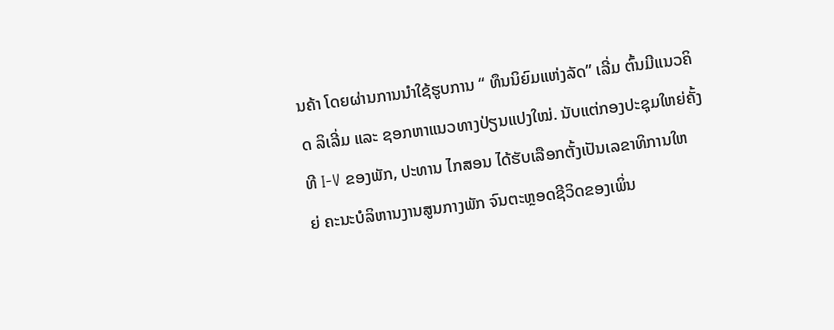ນຄ້າ ໂດຍຜ່ານການນຳໃຊ້ຮູບການ “ ທຶນນິຍົມແຫ່ງລັດ” ເລີ່ມ ຕົ້ນມີແນວຄິດ ລິເລີ່ມ ແລະ ຊອກຫາແນວທາງປ່ຽນແປງໃໝ່. ນັບແຕ່ກອງປະຊຸມໃຫຍ່ຄັ້ງທີ I-V ຂອງພັກ, ປະທານ ໄກສອນ ໄດ້ຮັບເລືອກຕັ້ງເປັນເລຂາທິການໃຫ
ຍ່ ຄະນະບໍລິຫານງານສູນກາງພັກ ຈົນຕະຫຼອດຊີວິດຂອງເພິ່ນ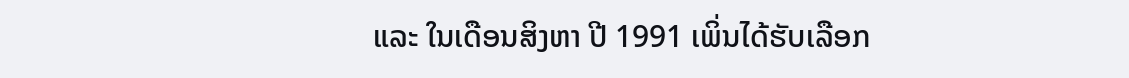ແລະ ໃນເດືອນສິງຫາ ປີ 1991 ເພິ່ນໄດ້ຮັບເລືອກ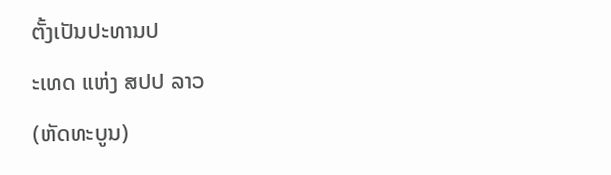ຕັ້ງເປັນປະທານປ
ະເທດ ແຫ່ງ ສປປ ລາວ
(ຫັດທະບູນ)